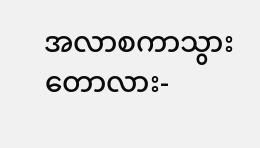အလာစကာသွား တောလား-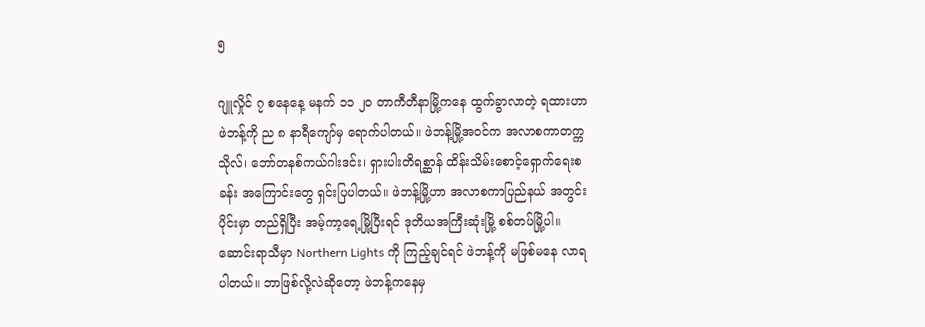၅

ဂျူလှိုင် ၇ စနေနေ့ မနက် ၁၁ ၂၀ တာကီတီနာမြို့ကနေ ထွက်ခွာလာတဲ့ ရထားဟာ ဖဲဘန့်ကို ည ၈ နာရီကျော်မှ ရောက်ပါတယ်။ ဖဲဘန့်မြို့အဝင်က အလာစကာတက္ကသိုလ်၊ ဘော်တနစ်ကယ်ဂါးဒင်း၊ ရှားပါးတိရစ္ဆာန် ထိန်းသိမ်းစောင့်ရှောက်ရေးစခန်း အကြောင်းတွေ ရှင်းပြပါတယ်။ ဖဲဘန့်မြို့ဟာ အလာစကာပြည်နယ် အတွင်းပိုင်းမှာ တည်ရှိပြီး အမ့်ကာ့ရေ့မြို့ပြီးရင် ဒုတိယအကြီးဆုံးမြို့ စစ်တပ်မြို့ပါ။ ဆောင်းရာသီမှာ Northern Lights ကို ကြည့်ချင်ရင် ဖဲဘန့်ကို မဖြစ်မနေ လာရပါတယ်။ ဘာဖြစ်လို့လဲဆိုတော့ ဖဲဘန့်ကနေမှ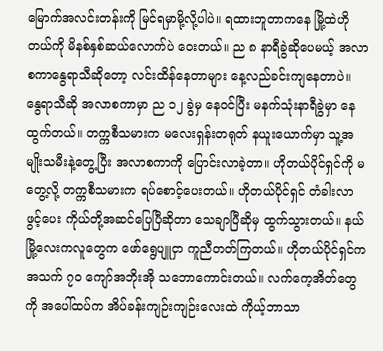မြောက်အလင်းတန်းကို မြင်ရမှာမို့လို့ပါပဲ။ ရထားဘူတာကနေ မြို့ထဲဟိုတယ်ကို မိနစ်နှစ်ဆယ်လောက်ပဲ ဝေးတယ်။ ည ၈ နာရီခွဲဆိုပေမယ့် အလာစကာနွေရာသီဆိုတော့ လင်းထိန်နေတာများ နေ့လည်ခင်းကျနေတာပဲ။ နွေရာသီဆို အလာစကာမှာ ည ၁၂ ခွဲမှ နေဝင်ပြီး မနက်သုံးနာရီခွဲမှာ နေထွက်တယ်။ တက္ကစီသမားက မလေးရှန်းတရုတ် နယူးယောက်မှာ သူ့အမျိုးသမီးနဲ့တွေ့ပြီး အလာစကာကို ပြောင်းလာခဲ့တာ။ ဟိုတယ်ပိုင်ရှင်ကို မတွေ့လို့ တက္ကစီသမားက ရပ်စောင့်ပေးတယ်။ ဟိုတယ်ပိုင်ရှင် တံခါးလာဖွင့်ပေး ကိုယ်တို့အဆင်ပြေပြီဆိုတာ သေချာပြီဆိုမှ ထွက်သွားတယ်။ နယ်မြို့လေးကလူတွေက ဖော်ရွေပျူငှာ ကူညီတတ်ကြတယ်။ ဟိုတယ်ပိုင်ရှင်က အသက် ၇၀ ကျော်အဘိုးအို သဘောကောင်းတယ်။ လက်ကေ့အိတ်တွေကို အပေါ်ထပ်က အိပ်ခန်းကျဉ်းကျဉ်းလေးထဲ ကိုယ့်ဘာသာ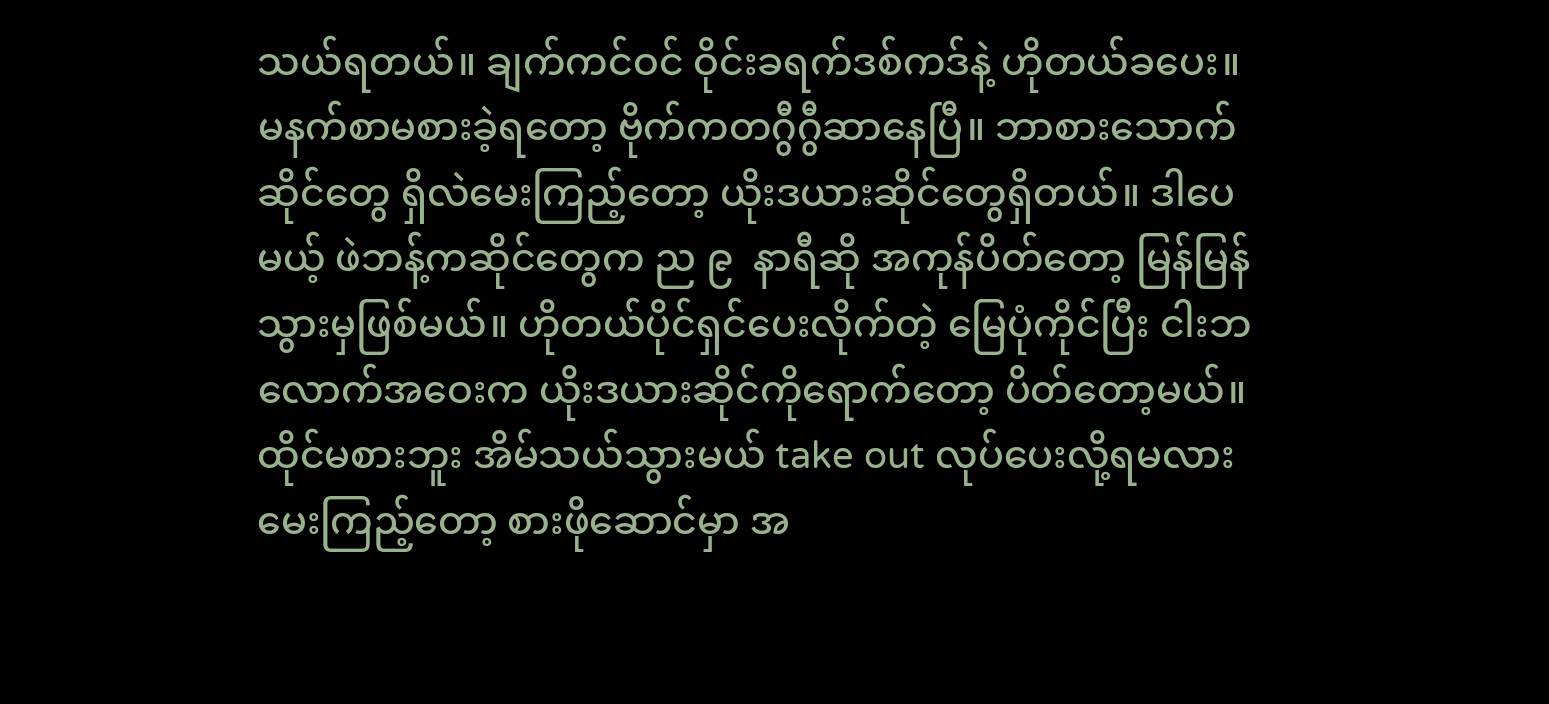သယ်ရတယ်။ ချက်ကင်ဝင် ဝိုင်းခရက်ဒစ်ကဒ်နဲ့ ဟိုတယ်ခပေး။ မနက်စာမစားခဲ့ရတော့ ဗိုက်ကတဂွီဂွီဆာနေပြီ။ ဘာစားသောက်ဆိုင်တွေ ရှိလဲမေးကြည့်တော့ ယိုးဒယားဆိုင်တွေရှိတယ်။ ဒါပေမယ့် ဖဲဘန့်ကဆိုင်တွေက ည ၉  နာရီဆို အကုန်ပိတ်တော့ မြန်မြန်သွားမှဖြစ်မယ်။ ဟိုတယ်ပိုင်ရှင်ပေးလိုက်တဲ့ မြေပုံကိုင်ပြီး ငါးဘလောက်အဝေးက ယိုးဒယားဆိုင်ကိုရောက်တော့ ပိတ်တော့မယ်။ ထိုင်မစားဘူး အိမ်သယ်သွားမယ် take out လုပ်ပေးလို့ရမလား မေးကြည့်တော့ စားဖိုဆောင်မှာ အ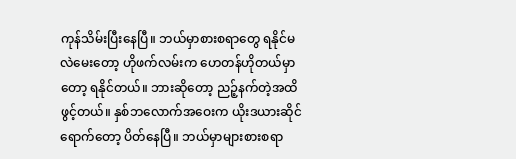ကုန်သိမ်းပြီးနေပြီ။ ဘယ်မှာစားစရာတွေ ရနိုင်မလဲမေးတော့ ဟိုဖက်လမ်းက ဟေတန်ဟိုတယ်မှာတော့ ရနိုင်တယ်။ ဘားဆိုတော့ ညဉ့်နက်တဲ့အထိဖွင့်တယ်။ နှစ်ဘလောက်အဝေးက ယိုးဒယားဆိုင်ရောက်တော့ ပိတ်နေပြီ။ ဘယ်မှာများစားစရာ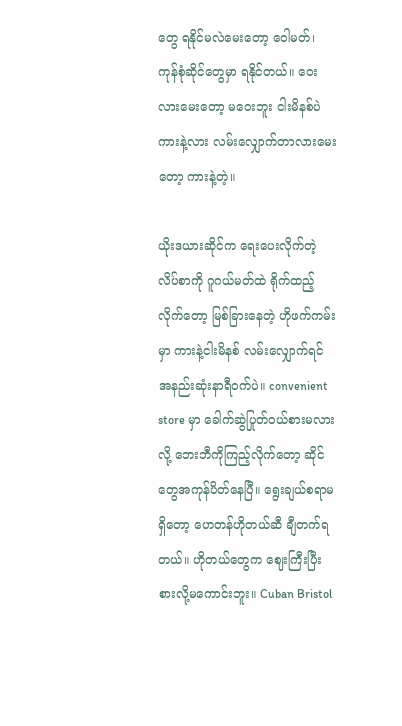တွေ ရနိုင်မလဲမေးတော့ ဝေါမတ်၊ ကုန်စုံဆိုင်တွေမှာ ရနိုင်တယ်။ ဝေးလားမေးတော့ မဝေးဘူး ငါးမိနစ်ပဲ ကားနဲ့လား လမ်းလျှောက်တာလားမေးတော့ ကားနဲ့တဲ့။

ယိုးဒယားဆိုင်က ရေးပေးလိုက်တဲ့ လိပ်စာကို ဂူဂယ်မတ်ထဲ ရိုက်ထည့်လိုက်တော့ မြစ်ခြားနေတဲ့ ဟိုဖက်ကမ်းမှာ ကားနဲ့ငါးမိနစ် လမ်းလျှောက်ရင် အနည်းဆုံးနာရီဝက်ပဲ။ convenient store မှာ ခေါက်ဆွဲပြုတ်ဝယ်စားမလားလို့ ဘေးဘီကိုကြည့်လိုက်တော့ ဆိုင်တွေအကုန်ပိတ်နေပြီ။ ရွေးချယ်စရာမရှိတော့ ဟေတန်ဟိုတယ်ဆီ ချီတက်ရတယ်။ ဟိုတယ်တွေက ဈေးကြီးပြီး စားလို့မကောင်းဘူး။ Cuban Bristol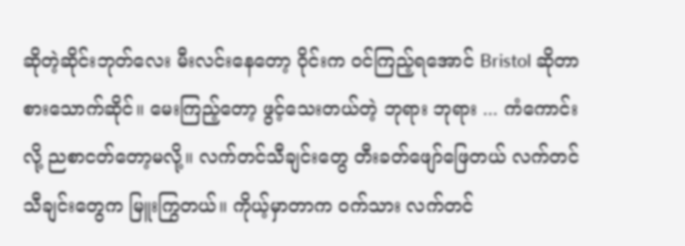ဆိုတဲ့ဆိုင်းဘုတ်လေး မီးလင်းနေတော့ ဝိုင်းက ဝင်ကြည့်ရအောင် Bristol ဆိုတာ စားသောက်ဆိုင်။ မေးကြည့်တော့ ဖွင့်သေးတယ်တဲ့ ဘုရား ဘုရား ... ကံကောင်းလို့ ညစာငတ်တော့မလို့။ လက်တင်သီချင်းတွေ တီးခတ်ဖျော်ဖြေတယ် လက်တင်သီချင်းတွေက မြူးကြွတယ်။ ကိုယ့်မှာတာက ဝက်သား လက်တင်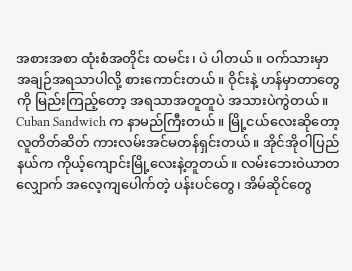အစားအစာ ထုံးစံအတိုင်း ထမင်း၊ ပဲ ပါတယ်။ ဝက်သားမှာ အချဉ်အရသာပါလို့ စားကောင်းတယ်။ ဝိုင်းနဲ့ ဟန်မှာတာတွေကို မြည်းကြည့်တော့ အရသာအတူတူပဲ အသားပဲကွဲတယ်။ Cuban Sandwich က နာမည်ကြီးတယ်။ မြို့ငယ်လေးဆိုတော့ လူတိတ်ဆိတ် ကားလမ်းအင်မတန်ရှင်းတယ်။ အိုင်အိုဝါပြည်နယ်က ကိုယ့်ကျောင်းမြို့လေးနဲ့တူတယ်။ လမ်းဘေးဝဲယာတလျှောက် အလေ့ကျပေါက်တဲ့ ပန်းပင်တွေ၊ အိမ်ဆိုင်တွေ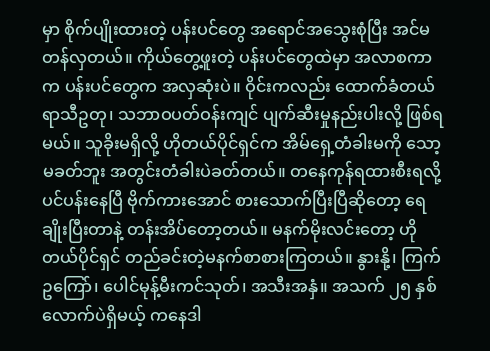မှာ စိုက်ပျိုးထားတဲ့ ပန်းပင်တွေ အရောင်အသွေးစုံပြီး အင်မတန်လှတယ်။ ကိုယ်တွေ့ဖူးတဲ့ ပန်းပင်တွေထဲမှာ အလာစကာက ပန်းပင်တွေက အလှဆုံးပဲ။ ဝိုင်းကလည်း ထောက်ခံတယ် ရာသီဥတု၊ သဘာဝပတ်ဝန်းကျင် ပျက်ဆီးမှုနည်းပါးလို့ ဖြစ်ရမယ်။ သူခိုးမရှိလို့ ဟိုတယ်ပိုင်ရှင်က အိမ်ရှေ့တံခါးမကို သော့မခတ်ဘူး အတွင်းတံခါးပဲခတ်တယ်။ တနေကုန်ရထားစီးရလို့ ပင်ပန်းနေပြီ ဗိုက်ကားအောင် စားသောက်ပြီးပြီဆိုတော့ ရေချိုးပြီးတာနဲ့ တန်းအိပ်တော့တယ်။ မနက်မိုးလင်းတော့ ဟိုတယ်ပိုင်ရှင် တည်ခင်းတဲ့မနက်စာစားကြတယ်။ နွားနို့၊ ကြက်ဥကြော်၊ ပေါင်မုန့်မီးကင်သုတ်၊ အသီးအနှံ။ အသက် ၂၅ နှစ်လောက်ပဲရှိမယ့် ကနေဒါ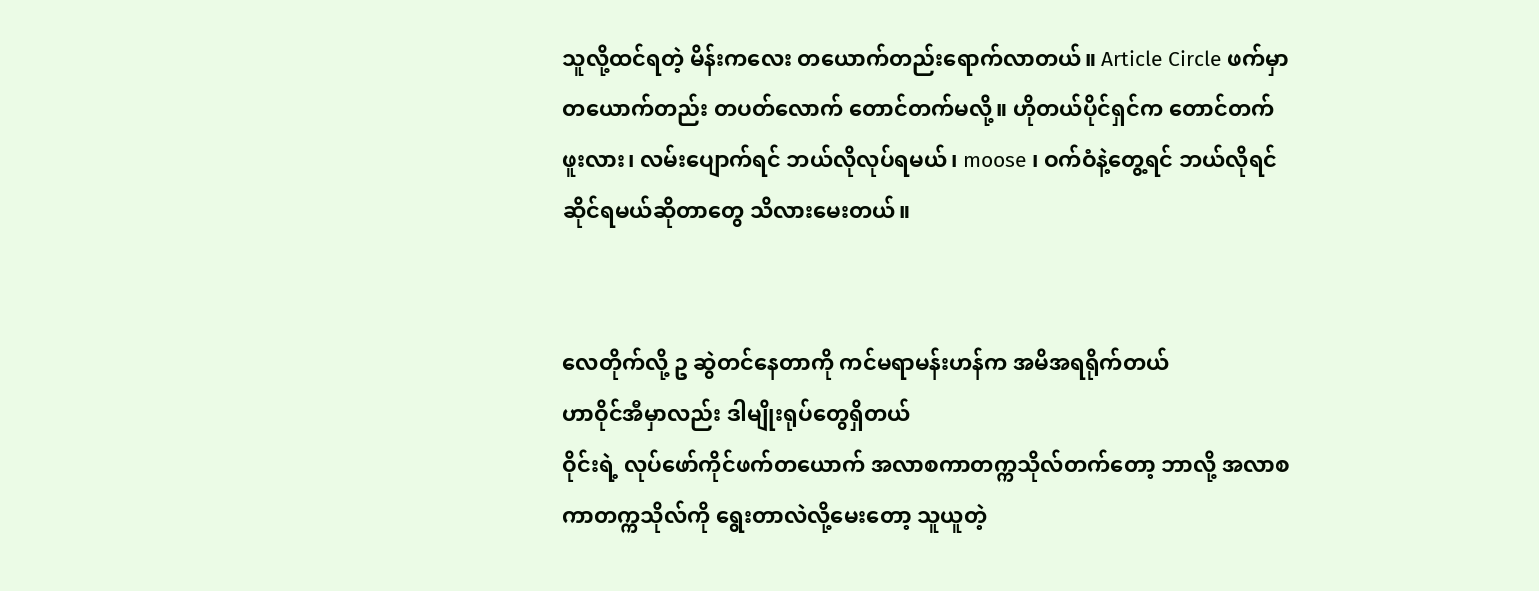သူလို့ထင်ရတဲ့ မိန်းကလေး တယောက်တည်းရောက်လာတယ်။ Article Circle ဖက်မှာ တယောက်တည်း တပတ်လောက် တောင်တက်မလို့။ ဟိုတယ်ပိုင်ရှင်က တောင်တက်ဖူးလား၊ လမ်းပျောက်ရင် ဘယ်လိုလုပ်ရမယ်၊ moose ၊ ဝက်ဝံနဲ့တွေ့ရင် ဘယ်လိုရင်ဆိုင်ရမယ်ဆိုတာတွေ သိလားမေးတယ်။


လေတိုက်လို့ ဥ ဆွဲတင်‌နေတာကို ကင်မရာမန်းဟန်က အမိအရရိုက်တယ်
ဟာဝိုင်အီမှာလည်း ဒါမျိုးရုပ်‌တွေရှိတယ်
ဝိုင်းရဲ့ လုပ်‌ဖော်ကိုင်ဖက်တယောက် အလာစကာတက္ကသိုလ်တက်‌တော့ ဘာလို့ အလာစကာတက္ကသိုလ်ကို ‌ရွေးတာလဲလို့မေးတော့ သူယူတဲ့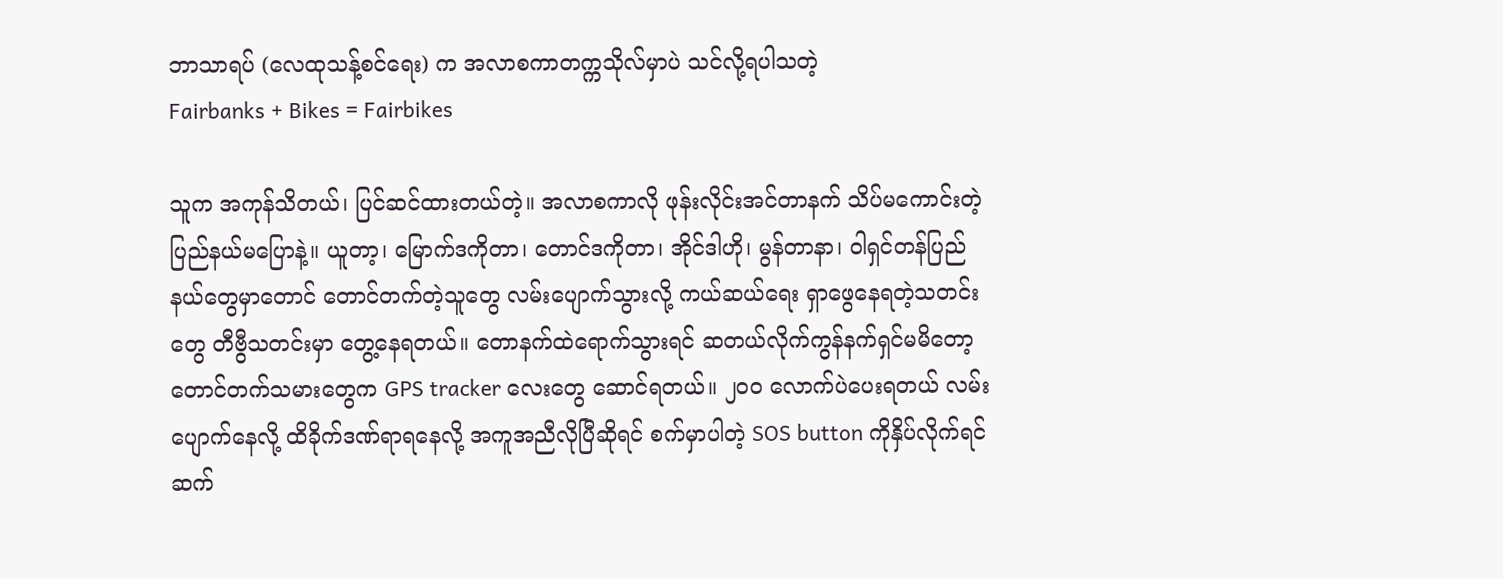ဘာသာရပ် (လေထုသန့်စင်‌ရေး) က အလာစကာတက္ကသိုလ်မှာပဲ သင်လို့ရပါသတဲ့
Fairbanks + Bikes = Fairbikes

သူက အကုန်သိတယ်၊ ပြင်ဆင်ထားတယ်တဲ့။ အလာစကာလို ဖုန်းလိုင်းအင်တာနက် သိပ်မကောင်းတဲ့ ပြည်နယ်မပြောနဲ့။ ယူတာ့၊ မြောက်ဒကိုတာ၊ တောင်ဒကိုတာ၊ အိုင်ဒါဟို၊ မွန်တာနာ၊ ဝါရှင်တန်ပြည်နယ်တွေမှာတောင် တောင်တက်တဲ့သူတွေ လမ်းပျောက်သွားလို့ ကယ်ဆယ်ရေး ရှာဖွေနေရတဲ့သတင်းတွေ တီဗွီသတင်းမှာ တွေ့နေရတယ်။ တောနက်ထဲရောက်သွားရင် ဆတယ်လိုက်ကွန်နက်ရှင်မမိတော့ တောင်တက်သမားတွေက GPS tracker လေးတွေ ဆောင်ရတယ်။ ၂၀၀ လောက်ပဲပေးရတယ် လမ်းပျောက်နေလို့ ထိခိုက်ဒဏ်ရာရနေလို့ အကူအညီလိုပြီဆိုရင် စက်မှာပါတဲ့ SOS button ကိုနှိပ်လိုက်ရင် ဆက်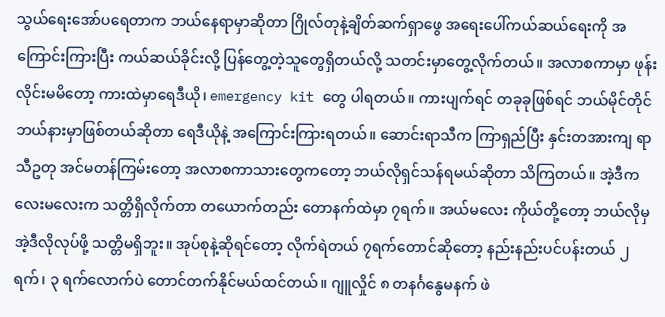သွယ်ရေးအော်ပရေတာက ဘယ်နေရာမှာဆိုတာ ဂြိုလ်တုနဲ့ချိတ်ဆက်ရှာဖွေ အရေးပေါ်ကယ်ဆယ်ရေးကို အကြောင်းကြားပြီး ကယ်ဆယ်ခိုင်းလို့ ပြန်တွေ့တဲ့သူတွေရှိတယ်လို့ သတင်းမှာတွေ့လိုက်တယ်။ အလာစကာမှာ ဖုန်းလိုင်းမမိတော့ ကားထဲမှာရေဒီယို၊ emergency kit တွေ ပါရတယ်။ ကားပျက်ရင် တခုခုဖြစ်ရင် ဘယ်မိုင်တိုင် ဘယ်နားမှာဖြစ်တယ်ဆိုတာ ရေဒီယိုနဲ့ အကြောင်းကြားရတယ်။ ဆောင်းရာသီက ကြာရှည်ပြီး နှင်းတအားကျ ရာသီဥတု အင်မတန်ကြမ်းတော့ အလာစကာသားတွေကတော့ ဘယ်လိုရှင်သန်ရမယ်ဆိုတာ သိကြတယ်။ အဲ့ဒီကလေးမလေးက သတ္တိရှိလိုက်တာ တယောက်တည်း တောနက်ထဲမှာ ၇ရက်။ အယ်မလေး ကိုယ်တို့တော့ ဘယ်လိုမှအဲ့ဒီလိုလုပ်ဖို့ သတ္တိမရှိဘူး။ အုပ်စုနဲ့ဆိုရင်တော့ လိုက်ရဲတယ် ၇ရက်တောင်ဆိုတော့ နည်းနည်းပင်ပန်းတယ် ၂ ရက်၊ ၃ ရက်လောက်ပဲ တောင်တက်နိုင်မယ်ထင်တယ်။ ဂျူလှိုင် ၈ တနင်္ဂနွေမနက် ဖဲ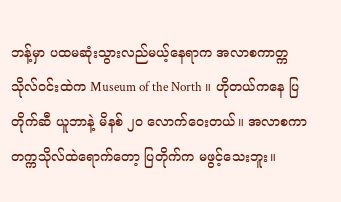ဘန့်မှာ ပထမဆုံးသွားလည်မယ့်နေရာက အလာစကာတ္ကသိုလ်ဝင်းထဲက Museum of the North ။ ဟိုတယ်ကနေ ပြတိုက်ဆီ ယူဘာနဲ့ မိနစ် ၂၀ လောက်ဝေးတယ်။ အလာစကာတက္ကသိုလ်ထဲရောက်တော့ ပြတိုက်က မဖွင့်သေးဘူး။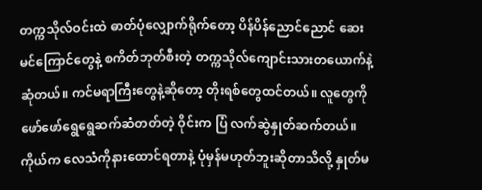တက္ကသိုလ်ဝင်းထဲ ဓာတ်ပုံလျှောက်ရိုက်တော့ ပိန်ပိန်ညောင်ညောင် ဆေးမင်ကြောင်တွေနဲ့ စကိတ်ဘုတ်စီးတဲ့ တက္ကသိုလ်ကျောင်းသားတယောက်နဲ့ဆုံတယ်။ ကင်မရာကြီးတွေနဲ့ဆိုတော့ တိုးရစ်တွေထင်တယ်။ လူတွေကို ဖော်ဖော်ရွေရွေဆက်ဆံတတ်တဲ့ ဝိုင်းက ပြံ လက်ဆွဲနှုတ်ဆက်တယ်။ ကိုယ်က လေသံကိုနားထောင်ရတာနဲ့ ပုံမှန်မဟုတ်ဘူးဆိုတာသိလို့ နှုတ်မ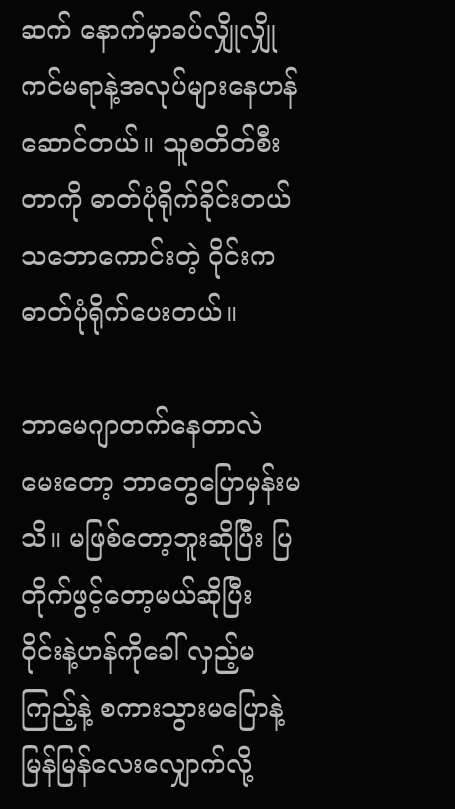ဆက် နောက်မှာခပ်လျှိုလျှို ကင်မရာနဲ့အလုပ်များနေဟန်ဆောင်တယ်။ သူစတိတ်စီးတာကို ဓာတ်ပုံရိုက်ခိုင်းတယ် သဘောကောင်းတဲ့ ဝိုင်းကဓာတ်ပုံရိုက်ပေးတယ်။

ဘာမေဂျာတက်နေတာလဲမေးတော့ ဘာတွေပြောမှန်းမသိ။ မဖြစ်တော့ဘူးဆိုပြီး ပြတိုက်ဖွင့်တော့မယ်ဆိုပြီး ဝိုင်းနဲ့ဟန်ကိုခေါ် လှည့်မကြည့်နဲ့ စကားသွားမပြောနဲ့ မြန်မြန်လေးလျှောက်လို့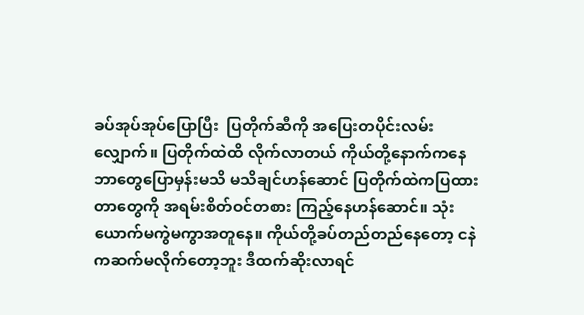ခပ်အုပ်အုပ်ပြောပြီး  ပြတိုက်ဆီကို အပြေးတပိုင်းလမ်းလျှောက်။ ပြတိုက်ထဲထိ လိုက်လာတယ် ကိုယ်တို့နောက်ကနေ ဘာတွေပြောမှန်းမသိ မသိချင်ဟန်ဆောင် ပြတိုက်ထဲကပြထားတာတွေကို အရမ်းစိတ်ဝင်တစား ကြည့်နေဟန်ဆောင်။ သုံးယောက်မကွဲမကွာအတူနေ။ ကိုယ်တို့ခပ်တည်တည်နေတော့ ငနဲကဆက်မလိုက်တော့ဘူး ဒီထက်ဆိုးလာရင်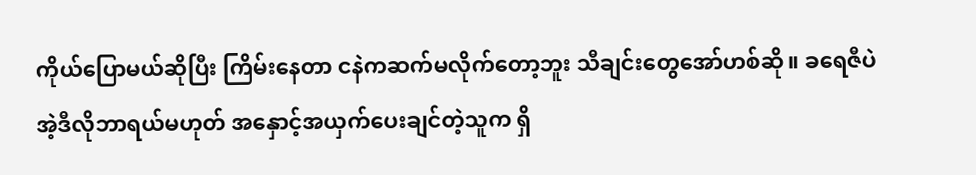ကိုယ်ပြောမယ်ဆိုပြီး ကြိမ်းနေတာ ငနဲကဆက်မလိုက်တော့ဘူး သီချင်းတွေအော်ဟစ်ဆို။ ခရေဇီပဲ အဲ့ဒီလိုဘာရယ်မဟုတ် အနှောင့်အယှက်ပေးချင်တဲ့သူက ရှိ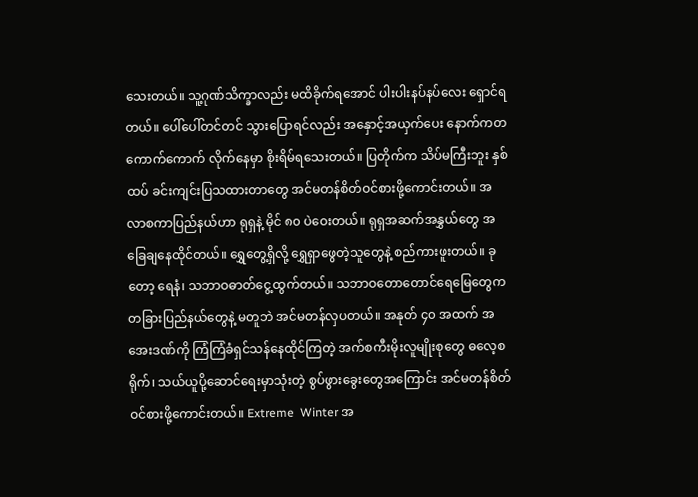သေးတယ်။ သူ့ဂုဏ်သိက္ခာလည်း မထိခိုက်ရအောင် ပါးပါးနပ်နပ်လေး ရှောင်ရတယ်။ ပေါ်ပေါ်တင်တင် သွားပြောရင်လည်း အနှောင့်အယှက်ပေး နောက်ကတကောက်ကောက် လိုက်နေမှာ စိုးရိမ်ရသေးတယ်။ ပြတိုက်က သိပ်မကြီးဘူး နှစ်ထပ် ခင်းကျင်းပြသထားတာတွေ အင်မတန်စိတ်ဝင်စားဖို့ကောင်းတယ်။ အလာစကာပြည်နယ်ဟာ ရုရှနဲ့ မိုင် ၈၀ ပဲဝေးတယ်။ ရုရှအဆက်အနွှယ်တွေ အခြေချနေထိုင်တယ်။ ရွှေတွေ့ရှိလို့ ရွှေရှာဖွေတဲ့သူတွေနဲ့ စည်ကားဖူးတယ်။ ခုတော့ ရေနံ၊ သဘာဝဓာတ်ငွေ့ထွက်တယ်။ သဘာဝတောတောင်ရေမြေတွေက တခြားပြည်နယ်တွေနဲ့ မတူဘဲ အင်မတန်လှပတယ်။ အနုတ် ၄၀ အထက် အအေးဒဏ်ကို ကြံကြံခံရှင်သန်နေထိုင်ကြတဲ့ အက်စကီးမိုးလူမျိုးစုတွေ ဓလေ့စရိုက်၊ သယ်ယူပို့ဆောင်ရေးမှာသုံးတဲ့ စွပ်ဖွားခွေးတွေအကြောင်း အင်မတန်စိတ်ဝင်စားဖို့ကောင်းတယ်။ Extreme  Winter အ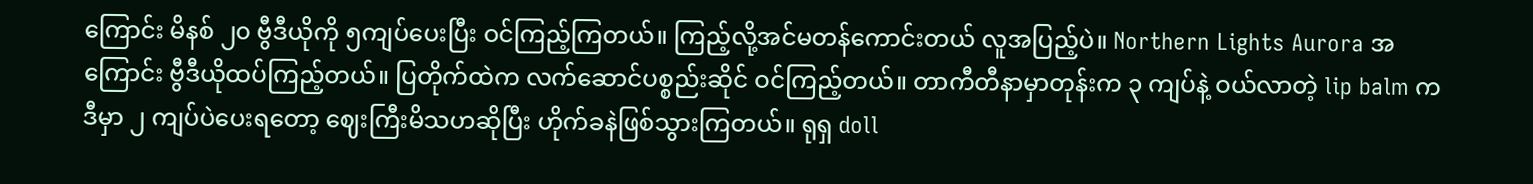ကြောင်း မိနစ် ၂၀ ဗွီဒီယိုကို ၅ကျပ်ပေးပြီး ဝင်ကြည့်ကြတယ်။ ကြည့်လို့အင်မတန်ကောင်းတယ် လူအပြည့်ပဲ။ Northern Lights Aurora အကြောင်း ဗွီဒီယိုထပ်ကြည့်တယ်။ ပြတိုက်ထဲက လက်ဆောင်ပစ္စည်းဆိုင် ဝင်ကြည့်တယ်။ တာကီတီနာမှာတုန်းက ၃ ကျပ်နဲ့ ဝယ်လာတဲ့ lip balm က ဒီမှာ ၂ ကျပ်ပဲပေးရတော့ ဈေးကြီးမိသဟဆိုပြီး ဟိုက်ခနဲဖြစ်သွားကြတယ်။ ရုရှ doll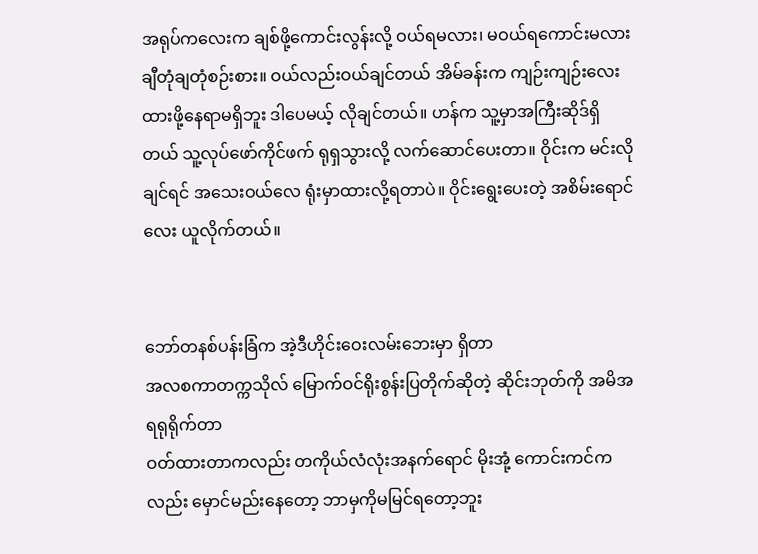အရုပ်ကလေးက ချစ်ဖို့ကောင်းလွန်းလို့ ဝယ်ရမလား၊ မဝယ်ရကောင်းမလား ချီတုံချတုံစဉ်းစား။ ဝယ်လည်းဝယ်ချင်တယ် အိမ်ခန်းက ကျဉ်းကျဉ်းလေး ထားဖို့နေရာမရှိဘူး ဒါပေမယ့် လိုချင်တယ်။ ဟန်က သူ့မှာအကြီးဆိုဒ်ရှိတယ် သူ့လုပ်ဖော်ကိုင်ဖက် ရုရှသွားလို့ လက်ဆောင်ပေးတာ။ ဝိုင်းက မင်းလိုချင်ရင် အသေးဝယ်လေ ရုံးမှာထားလို့ရတာပဲ။ ဝိုင်းရွေးပေးတဲ့ အစိမ်းရောင်လေး ယူလိုက်တယ်။


ဘော်တနစ်ပန်းခြံက အဲ့ဒီဟိုင်း‌ဝေးလမ်း‌ဘေးမှာ ရှိတာ
အလစကာတက္ကသိုလ် ‌မြောက်ဝင်ရိုးစွန်းပြတိုက်ဆိုတဲ့ ဆိုင်းဘုတ်ကို အမိအရရုရိုက်တာ
ဝတ်ထားတာကလည်း တကိုယ်လံလုံးအနက်ရောင် မိုးအုံ့ ကောင်းကင်ကလည်း ‌မှောင်မည်း‌နေ‌တော့ ဘာမှကိုမမြင်ရ‌တော့ဘူး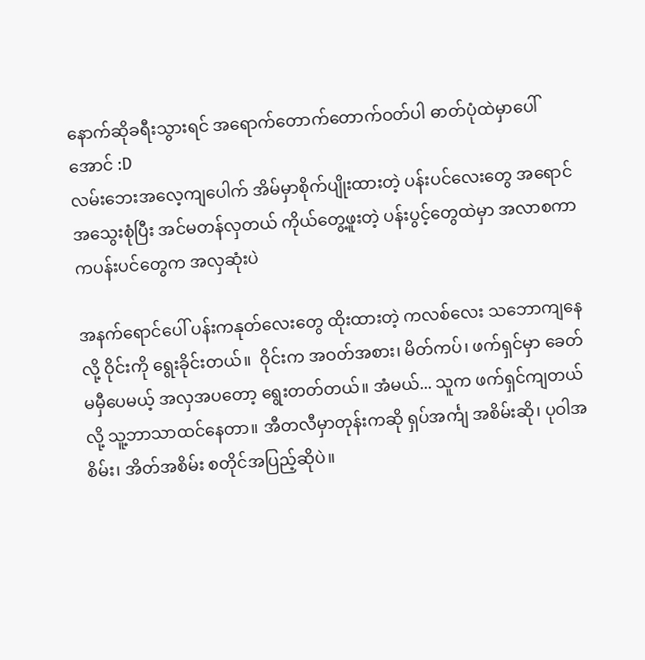နောက်ဆိုခရီးသွားရင် အရောက်‌တောက်‌တောက်ဝတ်ပါ ဓာတ်ပုံထဲမှာ‌ပေါ်အောင် :D
လမ်း‌ဘေးအလေ့ကျ‌ပေါက် အိမ်မှာစိုက်ပျိုးထားတဲ့ ပန်းပင်‌လေး‌တွေ အရောင်အ‌သွေးစုံပြီး အင်မတန်လှတယ် ကိုယ်‌တွေ့ဖူးတဲ့ ပန်းပွင့်တွေထဲမှာ အလာစကာကပန်းပင်‌တွေက အလှဆုံးပဲ

အနက်ရောင်ပေါ် ပန်းကနုတ်လေးတွေ ထိုးထားတဲ့ ကလစ်လေး သဘောကျနေလို့ ဝိုင်းကို ရွေးခိုင်းတယ်။  ဝိုင်းက အဝတ်အစား၊ မိတ်ကပ်၊ ဖက်ရှင်မှာ ခေတ်မမှီပေမယ့် အလှအပတော့ ရွေးတတ်တယ်။ အံမယ်... သူက ဖက်ရှင်ကျတယ်လို့ သူ့ဘာသာထင်နေတာ။ အီတလီမှာတုန်းကဆို ရှပ်အင်္ကျ အစိမ်းဆို၊ ပုဝါအစိမ်း၊ အိတ်အစိမ်း စတိုင်အပြည့်ဆိုပဲ။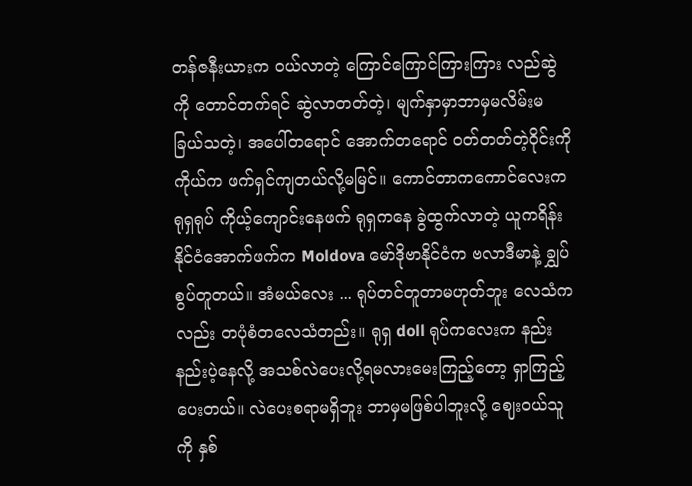တန်ဇနီးယားက ဝယ်လာတဲ့ ကြောင်ကြောင်ကြားကြား လည်ဆွဲကို တောင်တက်ရင် ဆွဲလာတတ်တဲ့၊ မျက်နှာမှာဘာမှမလိမ်းမခြယ်သတဲ့၊ အပေါ်တရောင် အောက်တရောင် ဝတ်တတ်တဲ့ဝိုင်းကို ကိုယ်က ဖက်ရှင်ကျတယ်လို့မမြင်။ ကောင်တာကကောင်လေးက ရုရှရုပ် ကိုယ့်ကျောင်းနေဖက် ရုရှကနေ ခွဲထွက်လာတဲ့ ယူကရိန်းနိုင်ငံအောက်ဖက်က Moldova မော်ဒိုဗာနိုင်ငံက ဗလာဒီမာနဲ့ ချွှပ်စွပ်တူတယ်။ အံမယ်လေး ... ရုပ်တင်တူတာမဟုတ်ဘူး လေသံကလည်း တပုံစံတလေသံတည်း။ ရုရှ doll ရုပ်ကလေးက နည်းနည်းပဲ့နေလို့ အသစ်လဲပေးလို့ရမလားမေးကြည့်တော့ ရှာကြည့်ပေးတယ်။ လဲပေးစရာမရှိဘူး ဘာမှမဖြစ်ပါဘူးလို့ ဈေးဝယ်သူကို နှစ်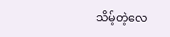သိမ့်တဲ့လေ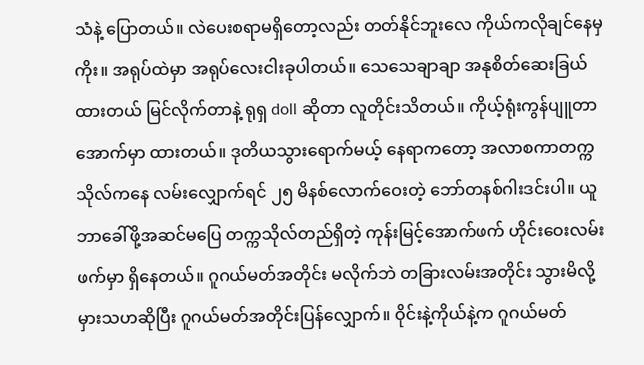သံနဲ့ ပြောတယ်။ လဲပေးစရာမရှိတော့လည်း တတ်နိုင်ဘူးလေ ကိုယ်ကလိုချင်နေမှကိုး။ အရုပ်ထဲမှာ အရုပ်လေးငါးခုပါတယ်။ သေသေချာချာ အနုစိတ်ဆေးခြယ်ထားတယ် မြင်လိုက်တာနဲ့ ရုရှ doll ဆိုတာ လူတိုင်းသိတယ်။ ကိုယ့်ရုံးကွန်ပျူတာအောက်မှာ ထားတယ်။ ဒုတိယသွားရောက်မယ့် နေရာကတော့ အလာစကာတက္ကသိုလ်ကနေ လမ်းလျှောက်ရင် ၂၅ မိနစ်လောက်ဝေးတဲ့ ဘော်တနစ်ဂါးဒင်းပါ။ ယူဘာခေါ်ဖို့အဆင်မပြေ တက္ကသိုလ်တည်ရှိတဲ့ ကုန်းမြင့်အောက်ဖက် ဟိုင်းဝေးလမ်းဖက်မှာ ရှိနေတယ်။ ဂူဂယ်မတ်အတိုင်း မလိုက်ဘဲ တခြားလမ်းအတိုင်း သွားမိလို့ မှားသဟဆိုပြီး ဂူဂယ်မတ်အတိုင်းပြန်လျှောက်။ ဝိုင်းနဲ့ကိုယ်နဲ့က ဂူဂယ်မတ်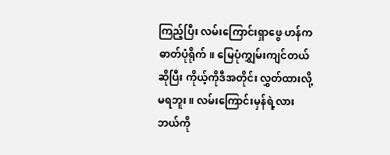ကြည့်ပြီး လမ်းကြောင်းရှာဖွေ ဟန်က ဓာတ်ပုံရိုက်။ မြေပုံကျွှမ်းကျင်တယ်ဆိုပြီး ကိုယ့်ကိုဒီအတိုင်း လွှတ်ထားလို့မရဘူး။ လမ်းကြောင်းမှန်ရဲ့လား ဘယ်ကို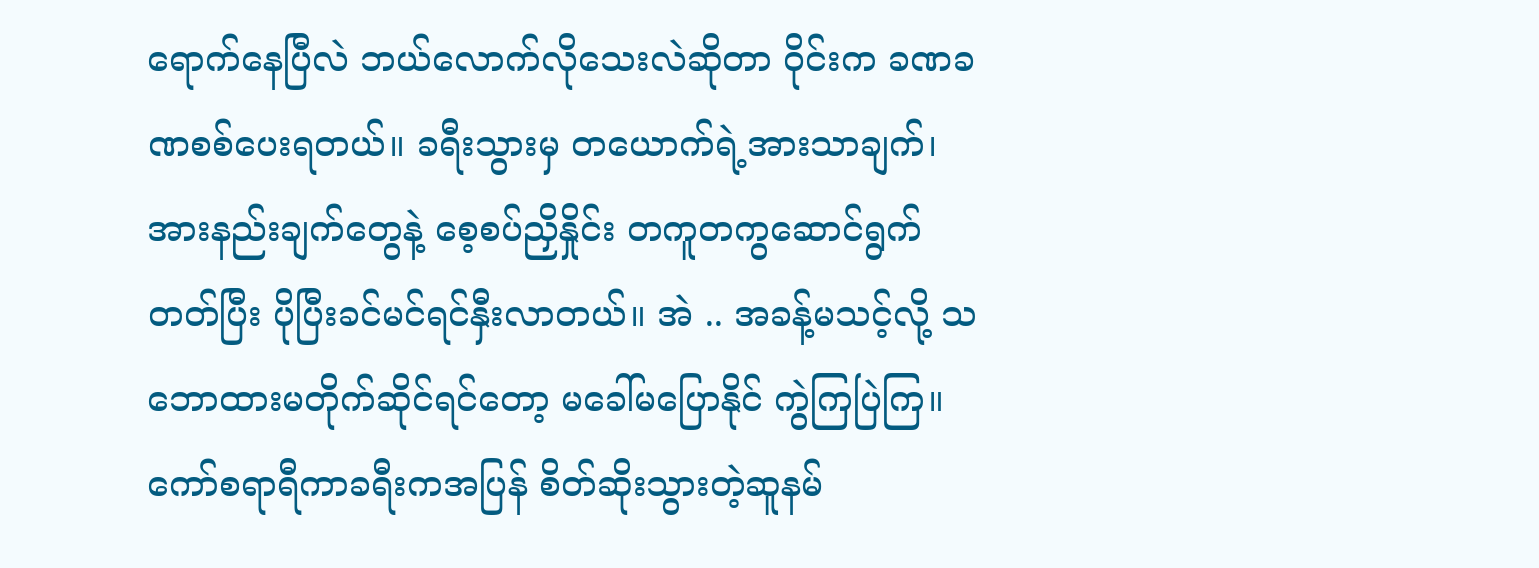ရောက်နေပြီလဲ ဘယ်လောက်လိုသေးလဲဆိုတာ ဝိုင်းက ခဏခဏစစ်ပေးရတယ်။ ခရီးသွားမှ တယောက်ရဲ့အားသာချက်၊ အားနည်းချက်တွေနဲ့ စေ့စပ်ညှိနှိုင်း တကူတကွဆောင်ရွက်တတ်ပြီး ပိုပြီးခင်မင်ရင်နှီးလာတယ်။ အဲ .. အခန့်မသင့်လို့ သဘောထားမတိုက်ဆိုင်ရင်တော့ မခေါ်မပြောနိုင် ကွဲကြပြဲကြ။ ကော်စရာရီကာခရီးကအပြန် စိတ်ဆိုးသွားတဲ့ဆူနမ်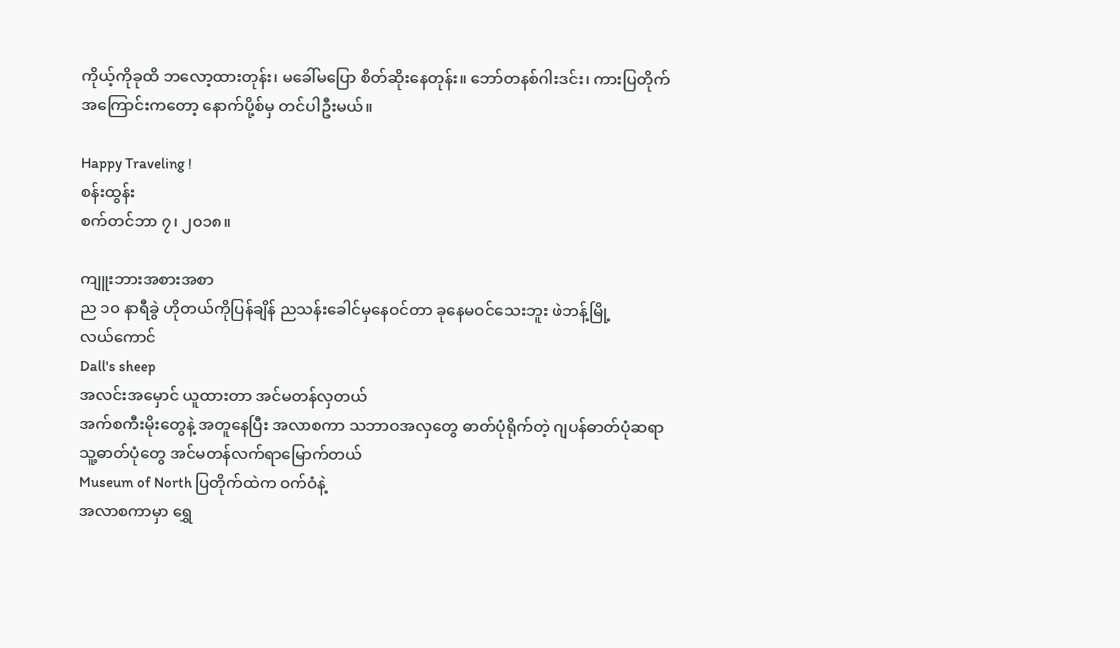ကိုယ့်ကိုခုထိ ဘလော့ထားတုန်း၊ မခေါ်မပြော စိတ်ဆိုးနေတုန်း။ ဘော်တနစ်ဂါးဒင်း၊ ကားပြတိုက်အကြောင်းကတော့ နောက်ပို့စ်မှ တင်ပါဦးမယ်။

Happy Traveling !
စန်းထွန်း
စက်တင်ဘာ ၇၊ ၂၀၁၈။

ကျူးဘားအစားအစာ
ည ၁၀ နာရီခွဲ ဟိုတယ်ကိုပြန်ချိန် ညသန်းခေါင်မှနေဝင်တာ ခုနေမဝင်‌သေးဘူး ဖဲဘန့်မြို့လယ်‌ကောင်
Dall's sheep
အလင်းအ‌မှောင် ယူထားတာ အင်မတန်လှတယ်
အက်စကီးမိုး‌တွေနဲ့ အတူနေပြီး အလာစကာ သဘာဝအလှ‌တွေ ဓာတ်ပုံရိုက်တဲ့ ဂျပန်ဓာတ်ပုံဆရာ သူ့ဓာတ်ပုံတွေ အင်မတန်လက်‌ရာမြောက်တယ်
Museum of North ပြတိုက်ထဲက ဝက်ဝံနဲ့
အလာစကာမှာ ‌ရွှေ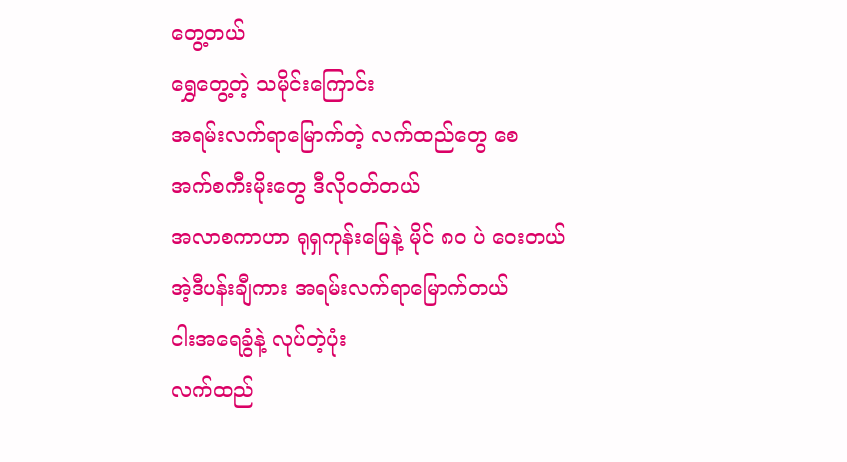တွေ့တယ်
ရွှေတွေ့တဲ့ သမိုင်း‌ကြောင်း
အရမ်းလက်ရာမြောက်တဲ့ လက်ထည်‌တွေ ‌‌စေ
အက်စကီးမိုး‌တွေ ဒီလိုဝတ်တယ်
အလာစကာဟာ ရုရှကုန်းမြေနဲ့ မိုင် ၈၀ ပဲ ဝေးတယ်
အဲ့ဒီပန်းချီကား အရမ်းလက်ရာမြောက်တယ်
ငါးအရေခွံနဲ့ လုပ်တဲ့ပုံး
လက်ထည်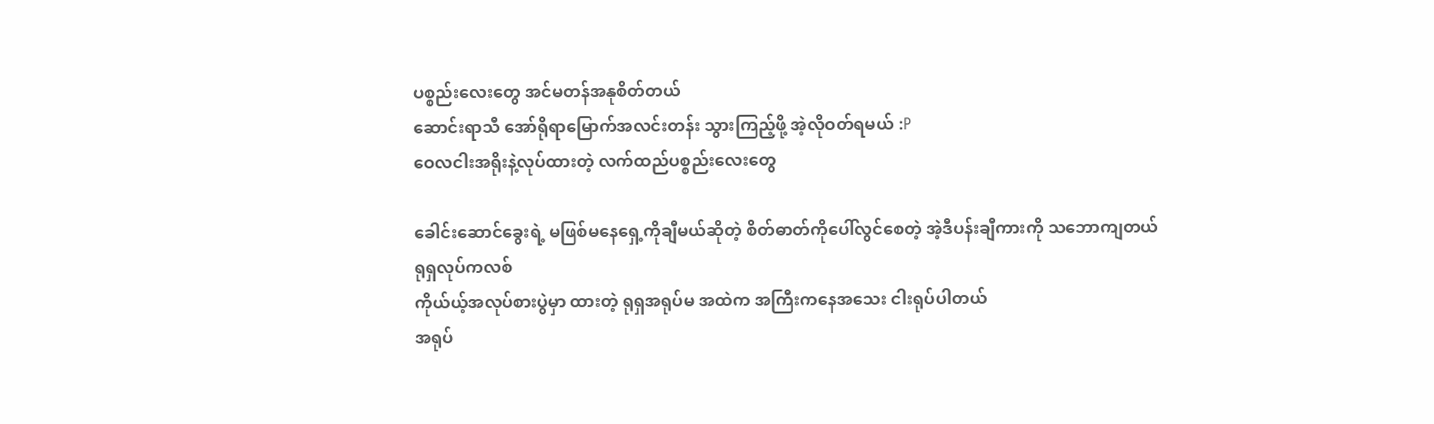ပစ္စည်း‌‌လေးတွေ အင်မတန်အနုစိတ်တယ်
ဆောင်းရာသီ ‌အော်ရိုရာ‌မြောက်အလင်းတန်း သွားကြည့်ဖို့ အဲ့လိုဝတ်ရမယ် :P
ဝေလငါးအရိုးနဲ့လုပ်ထားတဲ့ လက်ထည်ပစ္စည်း‌လေး‌တွေ

ခေါင်း‌ဆောင်‌ခွေးရဲ့ မဖြစ်မ‌နေ‌ရှေ့ကိုချီမယ်ဆိုတဲ့ စိတ်ဓာတ်ကို‌ပေါ်လွင်‌စေတဲ့ အဲ့ဒီပန်းချီကားကို သဘောကျတယ်
ရုရှလုပ်ကလစ်
ကိုယ်ယ့်အလုပ်စားပွဲမှာ ထားတဲ့ ရုရှအရုပ်မ အထဲက အကြီးကနေအသေး ငါးရုပ်ပါတယ်
အရုပ်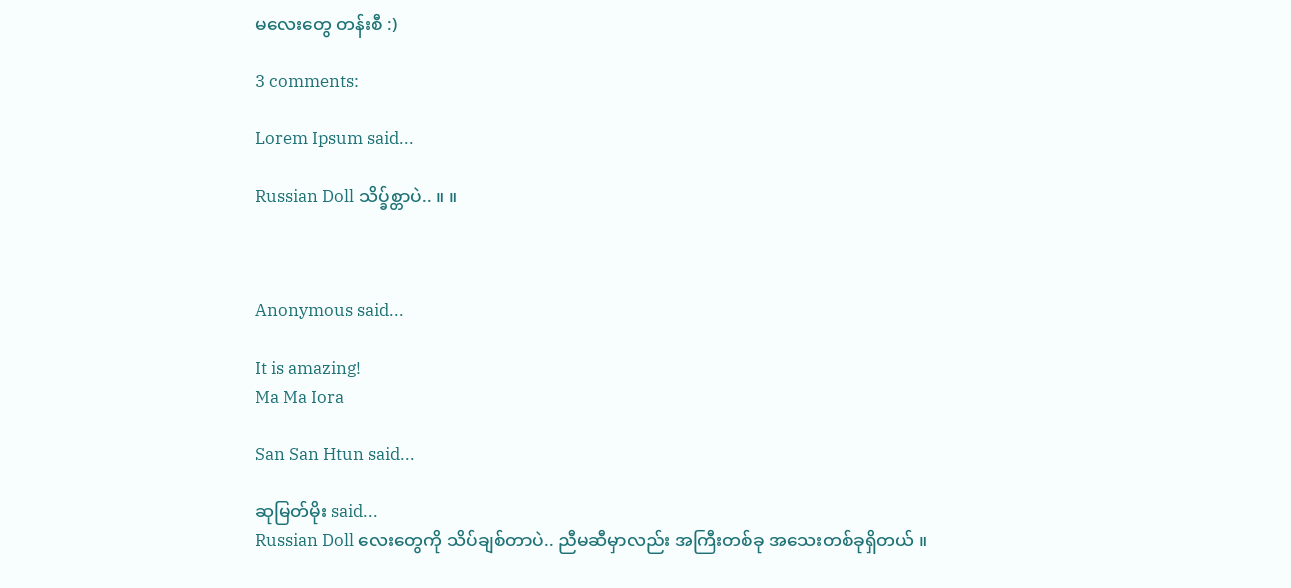မ‌လေး‌တွေ တန်းစီ :)

3 comments:

Lorem Ipsum said...

Russian Doll သိပ္ခ်စ္တာပဲ.. ။ ။



Anonymous said...

It is amazing!
Ma Ma Iora

San San Htun said...

ဆုမြတ်မိုး said...
Russian Doll လေးတွေကို သိပ်ချစ်တာပဲ.. ညီမဆီမှာလည်း အကြီးတစ်ခု အသေးတစ်ခုရှိတယ် ။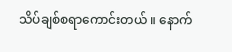သိပ်ချစ်စရာကောင်းတယ် ။ နောက်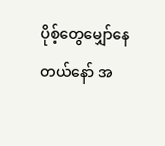ပိုစ့်တွေမျှော်နေတယ်နော် အ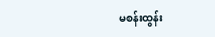မစန်းထွန်း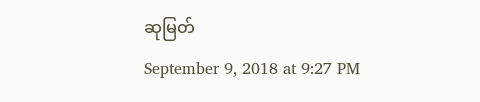ဆုမြတ်
September 9, 2018 at 9:27 PM